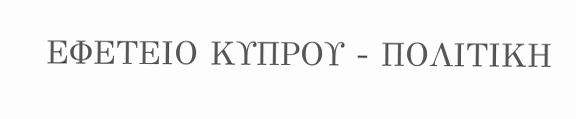ΕΦΕΤΕΙΟ ΚΥΠΡΟΥ - ΠΟΛΙΤΙΚΗ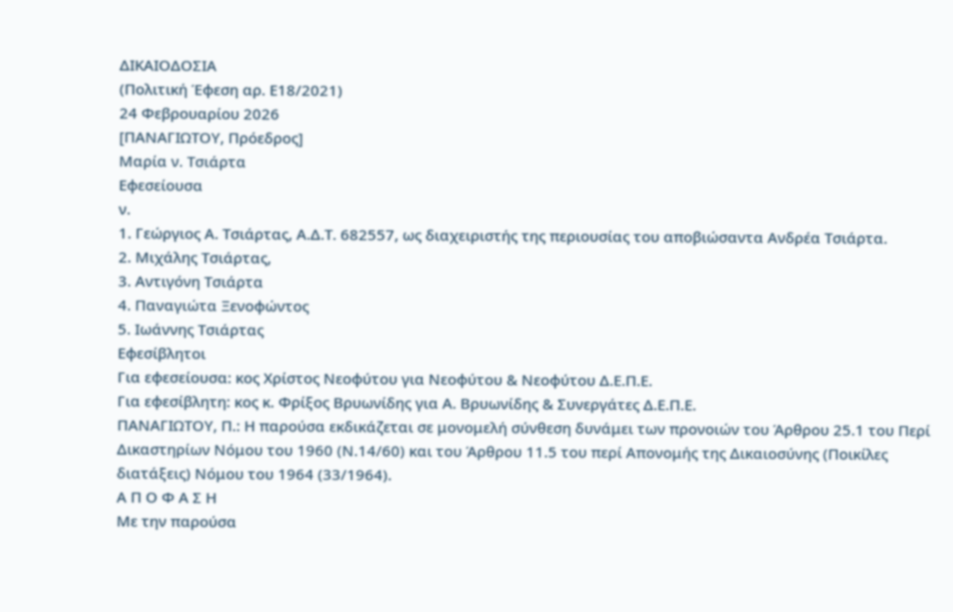ΔΙΚΑΙΟΔΟΣΙΑ
(Πολιτική Έφεση αρ. Ε18/2021)
24 Φεβρουαρίου 2026
[ΠΑΝΑΓΙΩΤΟΥ, Πρόεδρος]
Μαρία ν. Τσιάρτα
Εφεσείουσα
ν.
1. Γεώργιος Α. Τσιάρτας, Α.Δ.Τ. 682557, ως διαχειριστής της περιουσίας του αποβιώσαντα Ανδρέα Τσιάρτα.
2. Μιχάλης Τσιάρτας,
3. Αντιγόνη Τσιάρτα
4. Παναγιώτα Ξενοφώντος
5. Ιωάννης Τσιάρτας
Εφεσίβλητοι
Για εφεσείουσα: κος Χρίστος Νεοφύτου για Νεοφύτου & Νεοφύτου Δ.Ε.Π.Ε.
Για εφεσίβλητη: κος κ. Φρίξος Βρυωνίδης για Α. Βρυωνίδης & Συνεργάτες Δ.Ε.Π.Ε.
ΠΑΝΑΓΙΩΤΟΥ, Π.: Η παρούσα εκδικάζεται σε μονομελή σύνθεση δυνάμει των προνοιών του Άρθρου 25.1 του Περί Δικαστηρίων Νόμου του 1960 (Ν.14/60) και του Άρθρου 11.5 του περί Απονομής της Δικαιοσύνης (Ποικίλες διατάξεις) Νόμου του 1964 (33/1964).
Α Π Ο Φ Α Σ Η
Με την παρούσα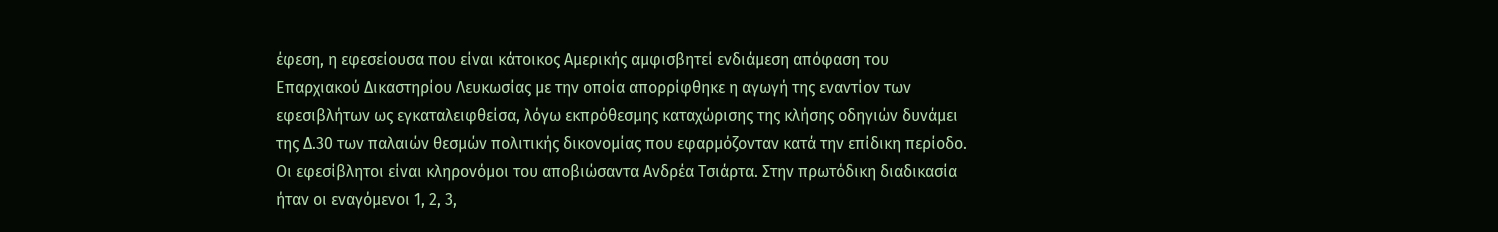έφεση, η εφεσείουσα που είναι κάτοικος Αμερικής αμφισβητεί ενδιάμεση απόφαση του Επαρχιακού Δικαστηρίου Λευκωσίας με την οποία απορρίφθηκε η αγωγή της εναντίον των εφεσιβλήτων ως εγκαταλειφθείσα, λόγω εκπρόθεσμης καταχώρισης της κλήσης οδηγιών δυνάμει της Δ.30 των παλαιών θεσμών πολιτικής δικονομίας που εφαρμόζονταν κατά την επίδικη περίοδο.
Οι εφεσίβλητοι είναι κληρονόμοι του αποβιώσαντα Ανδρέα Τσιάρτα. Στην πρωτόδικη διαδικασία ήταν οι εναγόμενοι 1, 2, 3,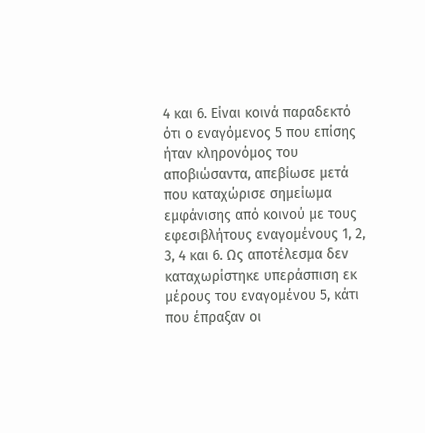4 και 6. Είναι κοινά παραδεκτό ότι ο εναγόμενος 5 που επίσης ήταν κληρονόμος του αποβιώσαντα, απεβίωσε μετά που καταχώρισε σημείωμα εμφάνισης από κοινού με τους εφεσιβλήτους εναγομένους 1, 2, 3, 4 και 6. Ως αποτέλεσμα δεν καταχωρίστηκε υπεράσπιση εκ μέρους του εναγομένου 5, κάτι που έπραξαν οι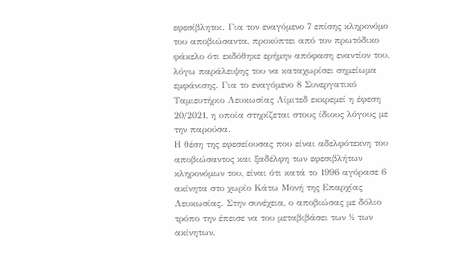εφεσίβλητοι. Για τον εναγόμενο 7 επίσης κληρονόμο του αποβιώσαντα, προκύπτει από τον πρωτόδικο φάκελο ότι εκδόθηκε ερήμην απόφαση εναντίον του, λόγω παράλειψης του να καταχωρίσει σημείωμα εμφάνισης. Για το εναγόμενο 8 Συνεργατικό Ταμιευτήριο Λευκωσίας Λίμιτεδ εκκρεμεί η έφεση 20/2021, η οποία στηρίζεται στους ίδιους λόγους με την παρούσα.
Η θέση της εφεσείουσας που είναι αδελφότεκνη του αποβιώσαντος και ξαδέλφη των εφεσιβλήτων κληρονόμων του, είναι ότι κατά το 1996 αγόρασε 6 ακίνητα στο χωρίο Κάτω Μονή της Επαρχίας Λευκωσίας. Στην συνέχεια, ο αποβιώσας με δόλιο τρόπο την έπεισε να του μεταβιβάσει των ½ των ακίνητων,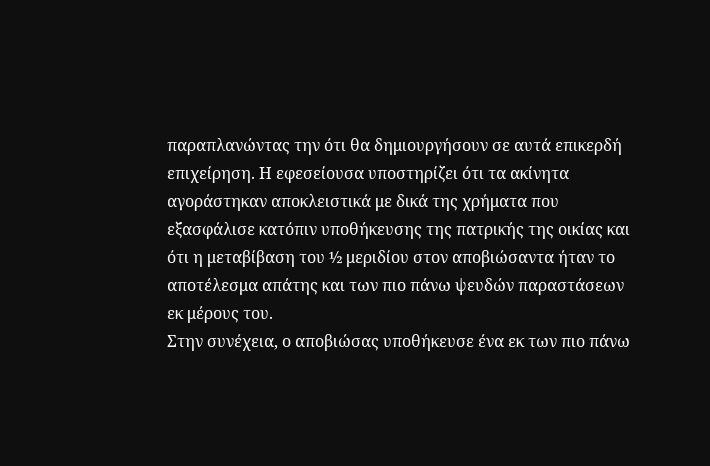παραπλανώντας την ότι θα δημιουργήσουν σε αυτά επικερδή επιχείρηση. Η εφεσείουσα υποστηρίζει ότι τα ακίνητα αγοράστηκαν αποκλειστικά με δικά της χρήματα που εξασφάλισε κατόπιν υποθήκευσης της πατρικής της οικίας και ότι η μεταβίβαση του ½ μεριδίου στον αποβιώσαντα ήταν το αποτέλεσμα απάτης και των πιο πάνω ψευδών παραστάσεων εκ μέρους του.
Στην συνέχεια, ο αποβιώσας υποθήκευσε ένα εκ των πιο πάνω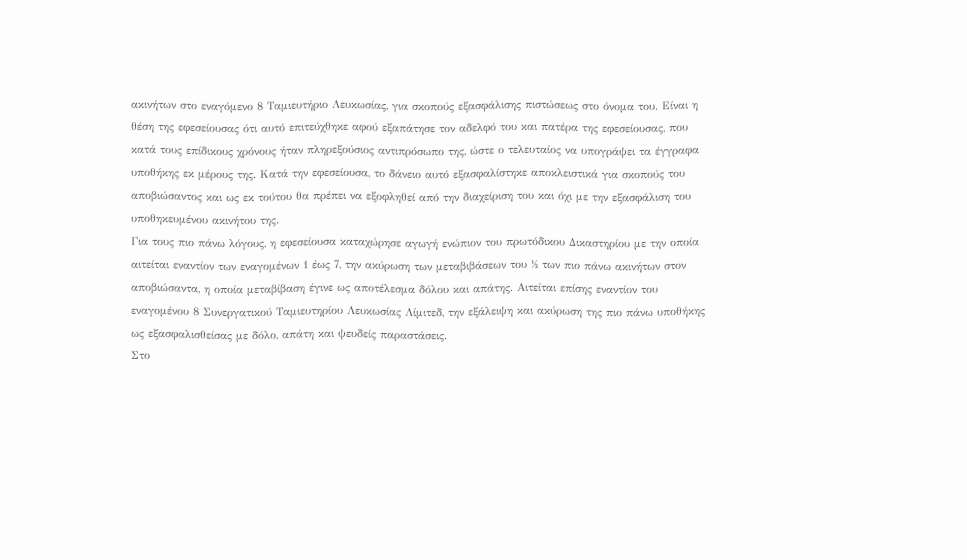ακινήτων στο εναγόμενο 8 Ταμιευτήριο Λευκωσίας, για σκοπούς εξασφάλισης πιστώσεως στο όνομα του. Είναι η θέση της εφεσείουσας ότι αυτό επιτεύχθηκε αφού εξαπάτησε τον αδελφό του και πατέρα της εφεσείουσας, που κατά τους επίδικους χρόνους ήταν πληρεξούσιος αντιπρόσωπο της, ώστε ο τελευταίος να υπογράψει τα έγγραφα υποθήκης εκ μέρους της. Κατά την εφεσείουσα, το δάνειο αυτό εξασφαλίστηκε αποκλειστικά για σκοπούς του αποβιώσαντος και ως εκ τούτου θα πρέπει να εξοφληθεί από την διαχείριση του και όχι με την εξασφάλιση του υποθηκευμένου ακινήτου της.
Για τους πιο πάνω λόγους, η εφεσείουσα καταχώρησε αγωγή ενώπιον του πρωτόδικου Δικαστηρίου με την οποία αιτείται εναντίον των εναγομένων 1 έως 7, την ακύρωση των μεταβιβάσεων του ½ των πιο πάνω ακινήτων στον αποβιώσαντα, η οποία μεταβίβαση έγινε ως αποτέλεσμα δόλου και απάτης. Αιτείται επίσης εναντίον του εναγομένου 8 Συνεργατικού Ταμιευτηρίου Λευκωσίας Λίμιτεδ, την εξάλειψη και ακύρωση της πιο πάνω υποθήκης ως εξασφαλισθείσας με δόλο, απάτη και ψευδείς παραστάσεις.
Στο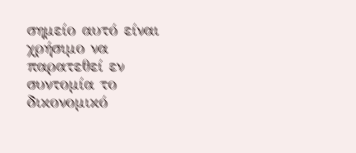σημείο αυτό είναι χρήσιμο να παρατεθεί εν συντομία το δικονομικό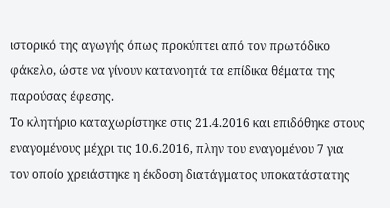ιστορικό της αγωγής όπως προκύπτει από τον πρωτόδικο φάκελο, ώστε να γίνουν κατανοητά τα επίδικα θέματα της παρούσας έφεσης.
Το κλητήριο καταχωρίστηκε στις 21.4.2016 και επιδόθηκε στους εναγομένους μέχρι τις 10.6.2016, πλην του εναγομένου 7 για τον οποίο χρειάστηκε η έκδοση διατάγματος υποκατάστατης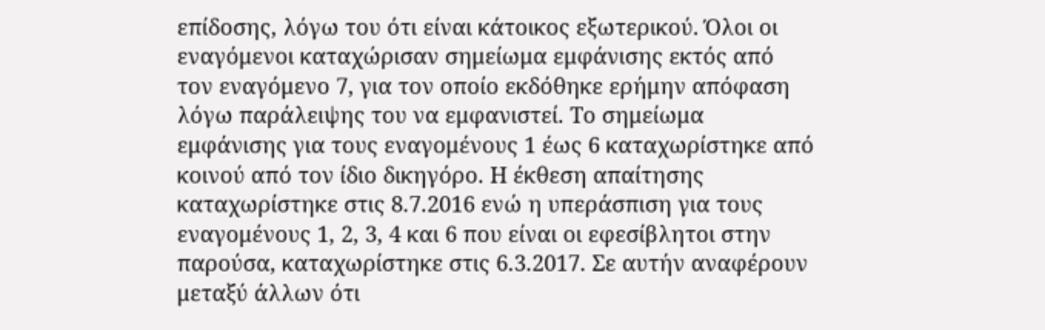επίδοσης, λόγω του ότι είναι κάτοικος εξωτερικού. Όλοι οι εναγόμενοι καταχώρισαν σημείωμα εμφάνισης εκτός από τον εναγόμενο 7, για τον οποίο εκδόθηκε ερήμην απόφαση λόγω παράλειψης του να εμφανιστεί. Το σημείωμα εμφάνισης για τους εναγομένους 1 έως 6 καταχωρίστηκε από κοινού από τον ίδιο δικηγόρο. Η έκθεση απαίτησης καταχωρίστηκε στις 8.7.2016 ενώ η υπεράσπιση για τους εναγομένους 1, 2, 3, 4 και 6 που είναι οι εφεσίβλητοι στην παρούσα, καταχωρίστηκε στις 6.3.2017. Σε αυτήν αναφέρουν μεταξύ άλλων ότι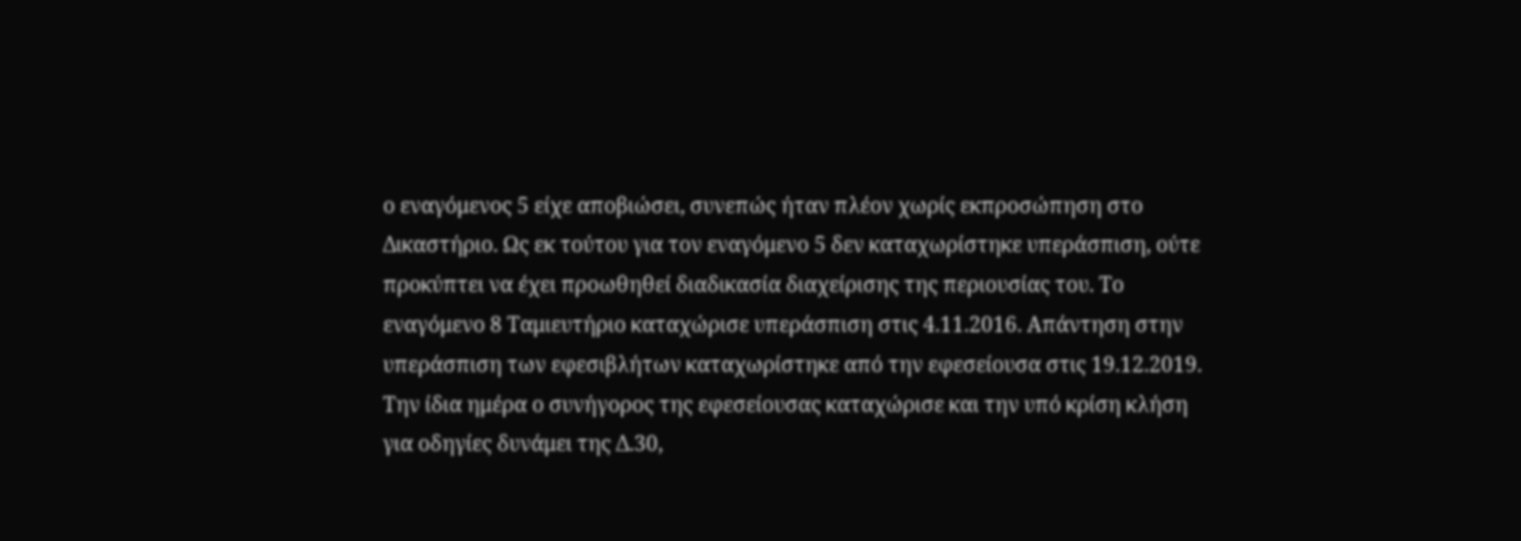ο εναγόμενος 5 είχε αποβιώσει, συνεπώς ήταν πλέον χωρίς εκπροσώπηση στο Δικαστήριο. Ως εκ τούτου για τον εναγόμενο 5 δεν καταχωρίστηκε υπεράσπιση, ούτε προκύπτει να έχει προωθηθεί διαδικασία διαχείρισης της περιουσίας του. Το εναγόμενο 8 Ταμιευτήριο καταχώρισε υπεράσπιση στις 4.11.2016. Απάντηση στην υπεράσπιση των εφεσιβλήτων καταχωρίστηκε από την εφεσείουσα στις 19.12.2019. Την ίδια ημέρα ο συνήγορος της εφεσείουσας καταχώρισε και την υπό κρίση κλήση για οδηγίες δυνάμει της Δ.30,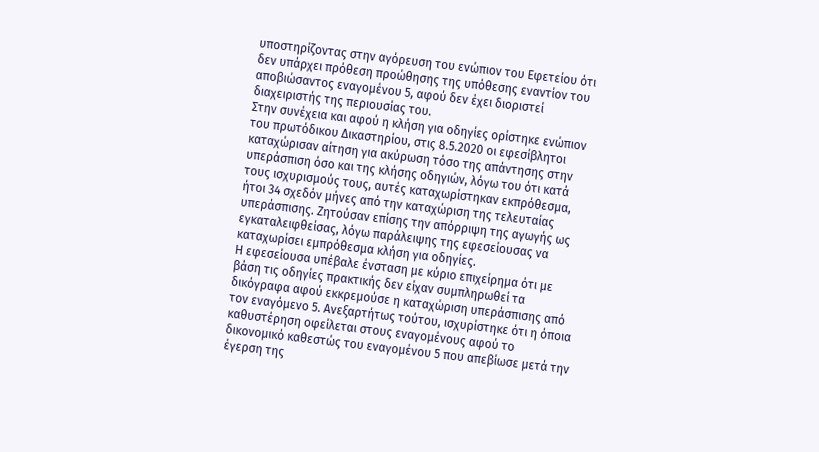υποστηρίζοντας στην αγόρευση του ενώπιον του Εφετείου ότι δεν υπάρχει πρόθεση προώθησης της υπόθεσης εναντίον του αποβιώσαντος εναγομένου 5, αφού δεν έχει διοριστεί διαχειριστής της περιουσίας του.
Στην συνέχεια και αφού η κλήση για οδηγίες ορίστηκε ενώπιον του πρωτόδικου Δικαστηρίου, στις 8.5.2020 οι εφεσίβλητοι καταχώρισαν αίτηση για ακύρωση τόσο της απάντησης στην υπεράσπιση όσο και της κλήσης οδηγιών, λόγω του ότι κατά τους ισχυρισμούς τους, αυτές καταχωρίστηκαν εκπρόθεσμα, ήτοι 34 σχεδόν μήνες από την καταχώριση της τελευταίας υπεράσπισης. Ζητούσαν επίσης την απόρριψη της αγωγής ως εγκαταλειφθείσας, λόγω παράλειψης της εφεσείουσας να καταχωρίσει εμπρόθεσμα κλήση για οδηγίες.
Η εφεσείουσα υπέβαλε ένσταση με κύριο επιχείρημα ότι με βάση τις οδηγίες πρακτικής δεν είχαν συμπληρωθεί τα δικόγραφα αφού εκκρεμούσε η καταχώριση υπεράσπισης από τον εναγόμενο 5. Ανεξαρτήτως τούτου, ισχυρίστηκε ότι η όποια καθυστέρηση οφείλεται στους εναγομένους αφού το δικονομικό καθεστώς του εναγομένου 5 που απεβίωσε μετά την έγερση της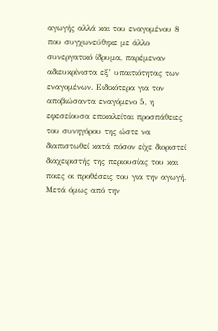αγωγής αλλά και του εναγομένου 8 που συγχωνεύθηκε με άλλο συνεργατικό ίδρυμα, παρέμεναν αδιευκρίνιστα εξ’ υπαιτιότητας των εναγομένων. Ειδικότερα για τον αποβιώσαντα εναγόμενο 5, η εφεσείουσα επικαλείται προσπάθειες του συνηγόρου της ώστε να διαπιστωθεί κατά πόσον είχε διοριστεί διαχειριστής της περιουσίας του και ποιες οι προθέσεις του για την αγωγή. Μετά όμως από την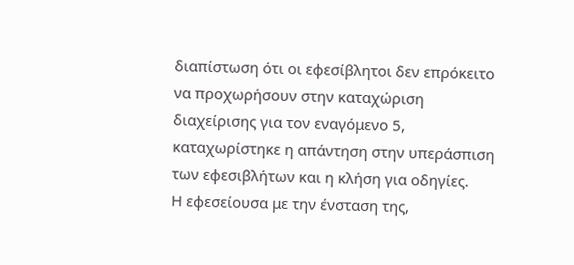διαπίστωση ότι οι εφεσίβλητοι δεν επρόκειτο να προχωρήσουν στην καταχώριση διαχείρισης για τον εναγόμενο 5, καταχωρίστηκε η απάντηση στην υπεράσπιση των εφεσιβλήτων και η κλήση για οδηγίες.
Η εφεσείουσα με την ένσταση της,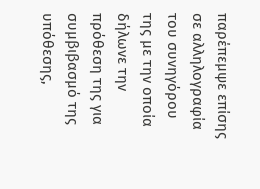παρέπεμψε επίσης σε αλληλογραφία του συνηγόρου της με την οποία δήλωνε την πρόθεση της για συμβιβασμό της υπόθεσης,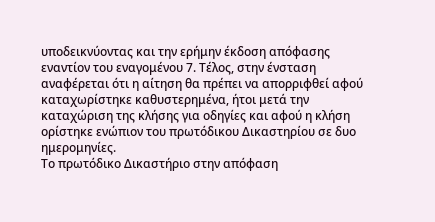υποδεικνύοντας και την ερήμην έκδοση απόφασης εναντίον του εναγομένου 7. Τέλος, στην ένσταση αναφέρεται ότι η αίτηση θα πρέπει να απορριφθεί αφού καταχωρίστηκε καθυστερημένα, ήτοι μετά την καταχώριση της κλήσης για οδηγίες και αφού η κλήση ορίστηκε ενώπιον του πρωτόδικου Δικαστηρίου σε δυο ημερομηνίες.
Το πρωτόδικο Δικαστήριο στην απόφαση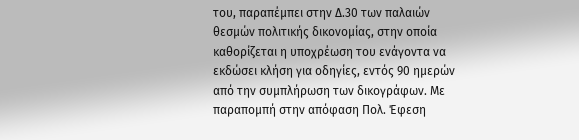του, παραπέμπει στην Δ.30 των παλαιών θεσμών πολιτικής δικονομίας, στην οποία καθορίζεται η υποχρέωση του ενάγοντα να εκδώσει κλήση για οδηγίες, εντός 90 ημερών από την συμπλήρωση των δικογράφων. Με παραπομπή στην απόφαση Πολ. Έφεση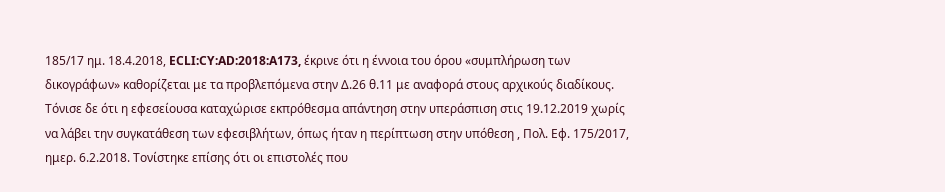185/17 ημ. 18.4.2018, ECLI:CY:AD:2018:A173, έκρινε ότι η έννοια του όρου «συμπλήρωση των δικογράφων» καθορίζεται με τα προβλεπόμενα στην Δ.26 θ.11 με αναφορά στους αρχικούς διαδίκους. Τόνισε δε ότι η εφεσείουσα καταχώρισε εκπρόθεσμα απάντηση στην υπεράσπιση στις 19.12.2019 χωρίς να λάβει την συγκατάθεση των εφεσιβλήτων, όπως ήταν η περίπτωση στην υπόθεση , Πολ. Εφ. 175/2017, ημερ. 6.2.2018. Τονίστηκε επίσης ότι οι επιστολές που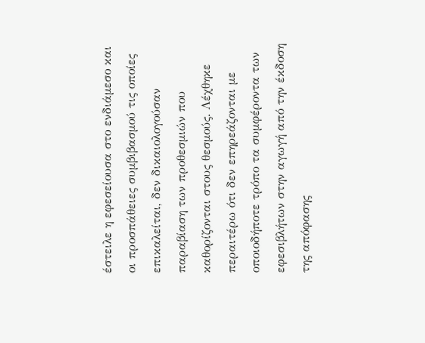έστειλε η εφεσείουσα στο ενδιάμεσο και οι προσπάθειες συμβιβασμού τις οποίες επικαλείται, δεν δικαιολογούσαν παραβίαση των προθεσμιών που καθορίζονται στους θεσμούς. Λέχθηκε περαιτέρω ότι δεν επηρεάζονται με οποιοδήποτε τρόπο τα συμφέροντα των εφεσιβλήτων στην αγωγή από την έκδοση της απόφασης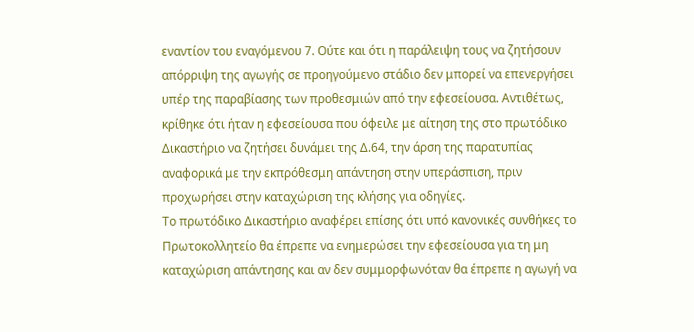εναντίον του εναγόμενου 7. Ούτε και ότι η παράλειψη τους να ζητήσουν απόρριψη της αγωγής σε προηγούμενο στάδιο δεν μπορεί να επενεργήσει υπέρ της παραβίασης των προθεσμιών από την εφεσείουσα. Αντιθέτως, κρίθηκε ότι ήταν η εφεσείουσα που όφειλε με αίτηση της στο πρωτόδικο Δικαστήριο να ζητήσει δυνάμει της Δ.64, την άρση της παρατυπίας αναφορικά με την εκπρόθεσμη απάντηση στην υπεράσπιση, πριν προχωρήσει στην καταχώριση της κλήσης για οδηγίες.
Το πρωτόδικο Δικαστήριο αναφέρει επίσης ότι υπό κανονικές συνθήκες το Πρωτοκολλητείο θα έπρεπε να ενημερώσει την εφεσείουσα για τη μη καταχώριση απάντησης και αν δεν συμμορφωνόταν θα έπρεπε η αγωγή να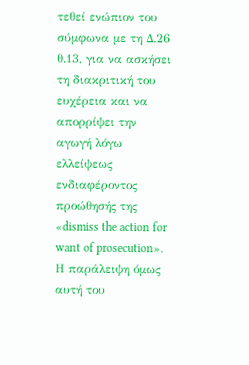τεθεί ενώπιον του σύμφωνα με τη Δ.26 θ.13, για να ασκήσει τη διακριτική του ευχέρεια και να απορρίψει την αγωγή λόγω ελλείψεως ενδιαφέροντος προώθησής της «dismiss the action for want of prosecution». Η παράλειψη όμως αυτή του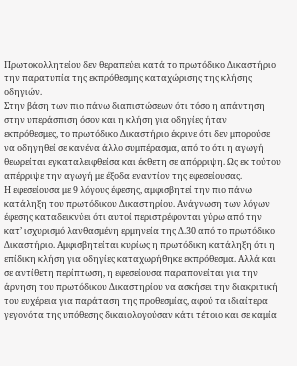Πρωτοκολλητείου δεν θεραπεύει κατά το πρωτόδικο Δικαστήριο την παρατυπία της εκπρόθεσμης καταχώρισης της κλήσης οδηγιών.
Στην βάση των πιο πάνω διαπιστώσεων ότι τόσο η απάντηση στην υπεράσπιση όσον και η κλήση για οδηγίες ήταν εκπρόθεσμες, το πρωτόδικο Δικαστήριο έκρινε ότι δεν μπορούσε να οδηγηθεί σε κανένα άλλο συμπέρασμα, από το ότι η αγωγή θεωρείται εγκαταλειφθείσα και έκθετη σε απόρριψη. Ως εκ τούτου απέρριψε την αγωγή με έξοδα εναντίον της εφεσείουσας.
Η εφεσείουσα με 9 λόγους έφεσης, αμφισβητεί την πιο πάνω κατάληξη του πρωτόδικου Δικαστηρίου. Ανάγνωση των λόγων έφεσης καταδεικνύει ότι αυτοί περιστρέφονται γύρω από την κατ’ ισχυρισμό λανθασμένη ερμηνεία της Δ.30 από το πρωτόδικο Δικαστήριο. Αμφισβητείται κυρίως η πρωτόδικη κατάληξη ότι η επίδικη κλήση για οδηγίες καταχωρήθηκε εκπρόθεσμα. Αλλά και σε αντίθετη περίπτωση, η εφεσείουσα παραπονείται για την άρνηση του πρωτόδικου Δικαστηρίου να ασκήσει την διακριτική του ευχέρεια για παράταση της προθεσμίας, αφού τα ιδιαίτερα γεγονότα της υπόθεσης δικαιολογούσαν κάτι τέτοιο και σε καμία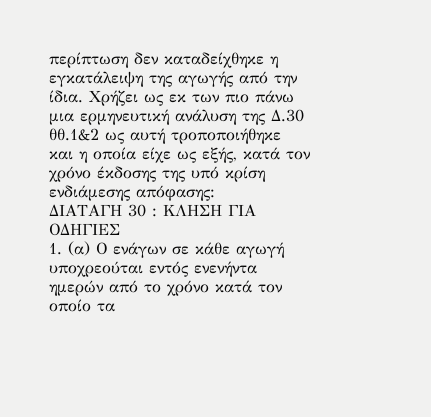περίπτωση δεν καταδείχθηκε η εγκατάλειψη της αγωγής από την ίδια. Χρήζει ως εκ των πιο πάνω μια ερμηνευτική ανάλυση της Δ.30 θθ.1&2 ως αυτή τροποποιήθηκε και η οποία είχε ως εξής, κατά τον χρόνο έκδοσης της υπό κρίση ενδιάμεσης απόφασης:
ΔΙΑΤΑΓΗ 30 : ΚΛΗΣΗ ΓΙΑ ΟΔΗΓΙΕΣ
1. (α) Ο ενάγων σε κάθε αγωγή υποχρεούται εντός ενενήντα ημερών από το χρόνο κατά τον οποίο τα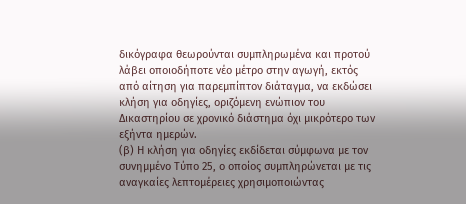δικόγραφα θεωρούνται συμπληρωμένα και προτού λάβει οποιοδήποτε νέο μέτρο στην αγωγή, εκτός από αίτηση για παρεμπίπτον διάταγμα, να εκδώσει κλήση για οδηγίες, οριζόμενη ενώπιον του Δικαστηρίου σε χρονικό διάστημα όχι μικρότερο των εξήντα ημερών.
(β) Η κλήση για οδηγίες εκδίδεται σύμφωνα με τον συνημμένο Τύπο 25, ο οποίος συμπληρώνεται με τις αναγκαίες λεπτομέρειες χρησιμοποιώντας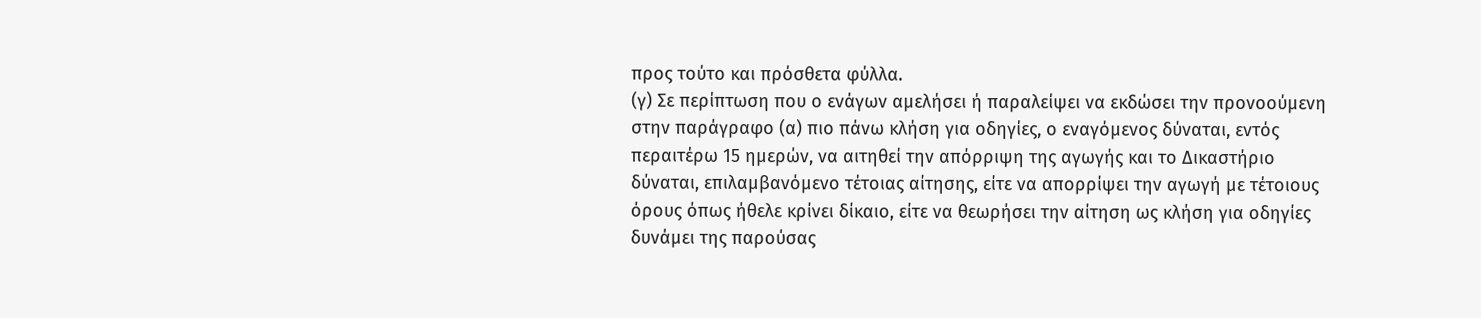προς τούτο και πρόσθετα φύλλα.
(γ) Σε περίπτωση που ο ενάγων αμελήσει ή παραλείψει να εκδώσει την προνοούμενη στην παράγραφο (α) πιο πάνω κλήση για οδηγίες, ο εναγόμενος δύναται, εντός περαιτέρω 15 ημερών, να αιτηθεί την απόρριψη της αγωγής και το Δικαστήριο δύναται, επιλαμβανόμενο τέτοιας αίτησης, είτε να απορρίψει την αγωγή με τέτοιους όρους όπως ήθελε κρίνει δίκαιο, είτε να θεωρήσει την αίτηση ως κλήση για οδηγίες δυνάμει της παρούσας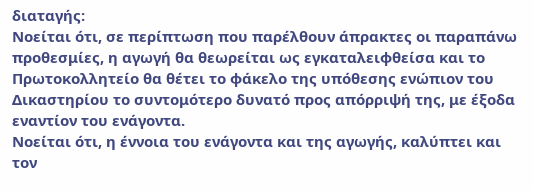διαταγής:
Νοείται ότι, σε περίπτωση που παρέλθουν άπρακτες οι παραπάνω προθεσμίες, η αγωγή θα θεωρείται ως εγκαταλειφθείσα και το Πρωτοκολλητείο θα θέτει το φάκελο της υπόθεσης ενώπιον του Δικαστηρίου το συντομότερο δυνατό προς απόρριψή της, με έξοδα εναντίον του ενάγοντα.
Νοείται ότι, η έννοια του ενάγοντα και της αγωγής, καλύπτει και τον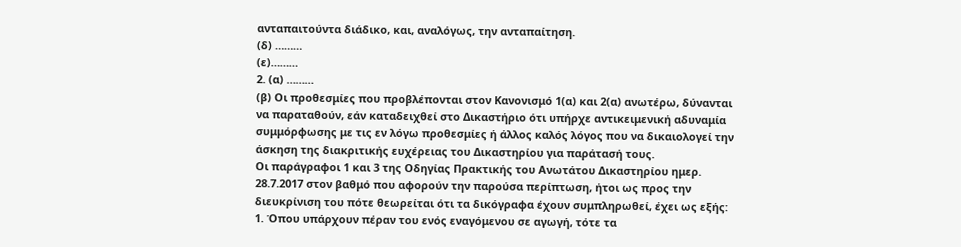ανταπαιτούντα διάδικο, και, αναλόγως, την ανταπαίτηση.
(δ) ………
(ε)………
2. (α) ………
(β) Οι προθεσμίες που προβλέπονται στον Κανονισμό 1(α) και 2(α) ανωτέρω, δύνανται να παραταθούν, εάν καταδειχθεί στο Δικαστήριο ότι υπήρχε αντικειμενική αδυναμία συμμόρφωσης με τις εν λόγω προθεσμίες ή άλλος καλός λόγος που να δικαιολογεί την άσκηση της διακριτικής ευχέρειας του Δικαστηρίου για παράτασή τους.
Οι παράγραφοι 1 και 3 της Οδηγίας Πρακτικής του Ανωτάτου Δικαστηρίου ημερ. 28.7.2017 στον βαθμό που αφορούν την παρούσα περίπτωση, ήτοι ως προς την διευκρίνιση του πότε θεωρείται ότι τα δικόγραφα έχουν συμπληρωθεί, έχει ως εξής:
1. Όπου υπάρχουν πέραν του ενός εναγόμενου σε αγωγή, τότε τα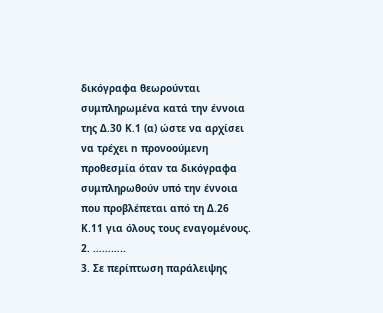δικόγραφα θεωρούνται συμπληρωμένα κατά την έννοια της Δ.30 Κ.1 (α) ώστε να αρχίσει να τρέχει n προνοούμενη προθεσμία όταν τα δικόγραφα συμπληρωθούν υπό την έννοια που προβλέπεται από τη Δ.26 Κ.11 για όλους τους εναγομένους.
2. ………..
3. Σε περίπτωση παράλειψης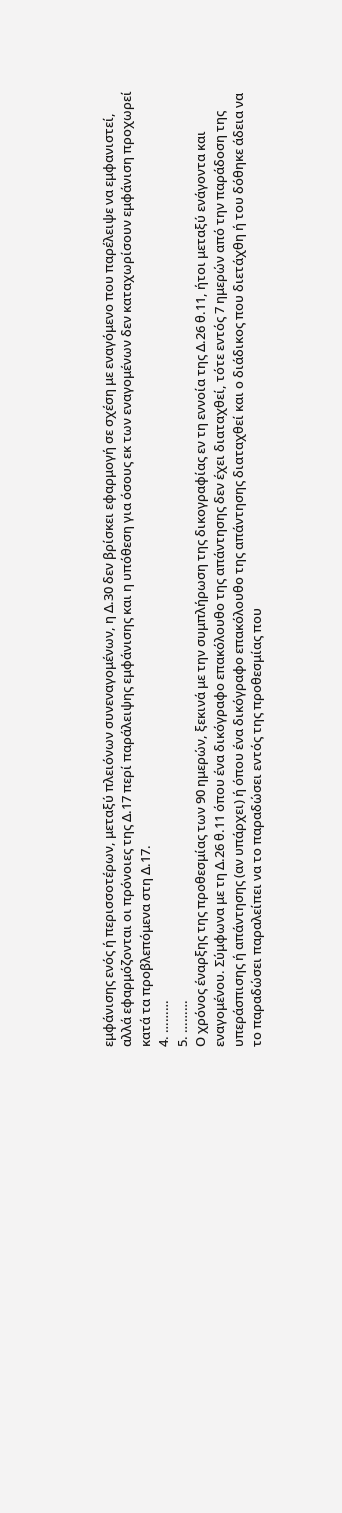εμφάνισης ενός ή περισσοτέρων, μεταξύ πλειόνων συνεναγομένων, η Δ.30 δεν βρίσκει εφαρμογή σε σχέση με εναγόμενο που παρέλειψε να εμφανιστεί, αλλά εφαρμόζονται οι πρόνοιες της Δ.17 περί παράλειψης εμφάνισης και η υπόθεση για όσους εκ των εναγομένων δεν καταχωρίσουν εμφάνιση προχωρεί κατά τα προβλεπόμενα στη Δ.17.
4. ………
5. ………
Ο χρόνος έναρξης της προθεσμίας των 90 ημερών, ξεκινά με την συμπλήρωση της δικογραφίας εν τη εννοία της Δ.26 θ.11, ήτοι μεταξύ ενάγοντα και εναγομένου. Σύμφωνα με τη Δ.26 θ.11 όπου ένα δικόγραφο επακόλουθο της απάντησης δεν έχει διαταχθεί, τότε εντός 7 ημερών από την παράδοση της υπεράσπισης ή απάντησης (αν υπάρχει) ή όπου ένα δικόγραφο επακόλουθο της απάντησης διαταχθεί και ο διάδικος που διετάχθη ή του δόθηκε άδεια να το παραδώσει παραλείπει να το παραδώσει εντός της προθεσμίας που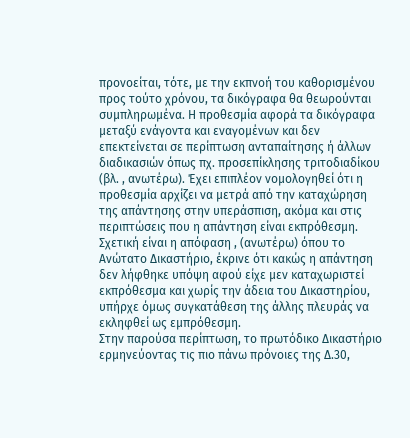προνοείται, τότε, με την εκπνοή του καθορισμένου προς τούτο χρόνου, τα δικόγραφα θα θεωρούνται συμπληρωμένα. Η προθεσμία αφορά τα δικόγραφα μεταξύ ενάγοντα και εναγομένων και δεν επεκτείνεται σε περίπτωση ανταπαίτησης ή άλλων διαδικασιών όπως πχ. προσεπίκλησης τριτοδιαδίκου (βλ. , ανωτέρω). Έχει επιπλέον νομολογηθεί ότι η προθεσμία αρχίζει να μετρά από την καταχώρηση της απάντησης στην υπεράσπιση, ακόμα και στις περιπτώσεις που η απάντηση είναι εκπρόθεσμη. Σχετική είναι η απόφαση , (ανωτέρω) όπου το Ανώτατο Δικαστήριο, έκρινε ότι κακώς η απάντηση δεν λήφθηκε υπόψη αφού είχε μεν καταχωριστεί εκπρόθεσμα και χωρίς την άδεια του Δικαστηρίου, υπήρχε όμως συγκατάθεση της άλλης πλευράς να εκληφθεί ως εμπρόθεσμη.
Στην παρούσα περίπτωση, το πρωτόδικο Δικαστήριο ερμηνεύοντας τις πιο πάνω πρόνοιες της Δ.30,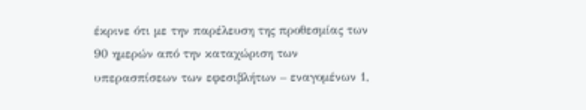έκρινε ότι με την παρέλευση της προθεσμίας των 90 ημερών από την καταχώριση των υπερασπίσεων των εφεσιβλήτων – εναγομένων 1,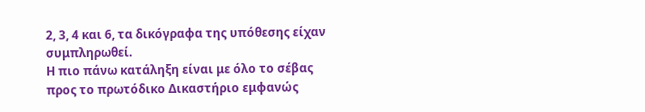2, 3, 4 και 6, τα δικόγραφα της υπόθεσης είχαν συμπληρωθεί.
Η πιο πάνω κατάληξη είναι με όλο το σέβας προς το πρωτόδικο Δικαστήριο εμφανώς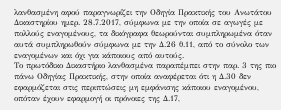λανθασμένη αφού παραγνωρίζει την Οδηγία Πρακτικής του Ανωτάτου Δικαστηρίου ημερ. 28.7.2017, σύμφωνα με την οποία σε αγωγές με πολλούς εναγομένους, τα δικόγραφα θεωρούνται συμπληρωμένα όταν αυτά συμπληρωθούν σύμφωνα με την Δ.26 θ.11, από το σύνολο των εναγομένων και όχι για κάποιους από αυτούς.
Το πρωτόδικο Δικαστήριο λανθασμένα παραπέμπει στην παρ. 3 της πιο πάνω Οδηγίας Πρακτικής, στην οποία αναφέρεται ότι η Δ.30 δεν εφαρμόζεται στις περιπτώσεις μη εμφάνισης κάποιου εναγομένου, οπόταν έχουν εφαρμογή οι πρόνοιες της Δ.17,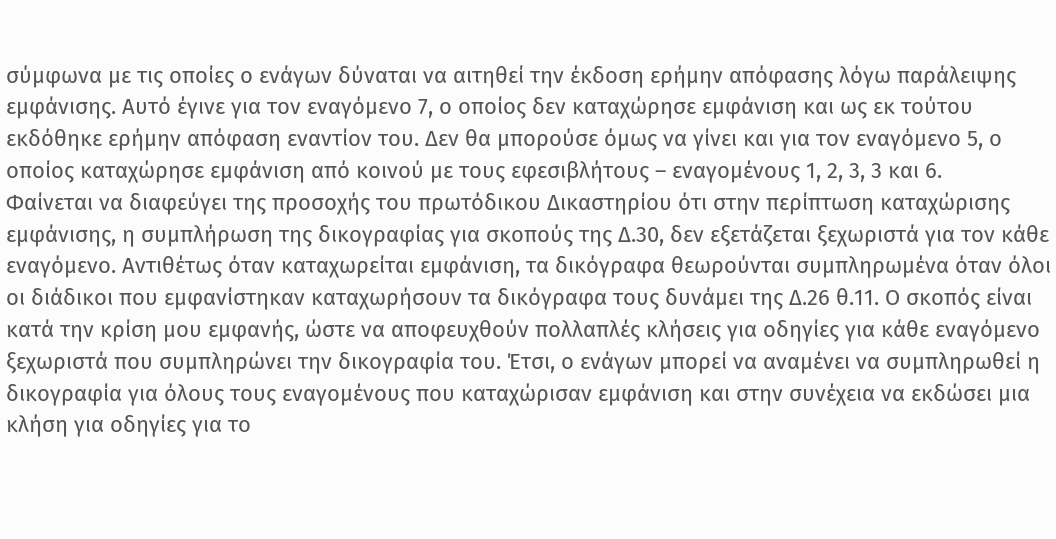σύμφωνα με τις οποίες ο ενάγων δύναται να αιτηθεί την έκδοση ερήμην απόφασης λόγω παράλειψης εμφάνισης. Αυτό έγινε για τον εναγόμενο 7, ο οποίος δεν καταχώρησε εμφάνιση και ως εκ τούτου εκδόθηκε ερήμην απόφαση εναντίον του. Δεν θα μπορούσε όμως να γίνει και για τον εναγόμενο 5, ο οποίος καταχώρησε εμφάνιση από κοινού με τους εφεσιβλήτους – εναγομένους 1, 2, 3, 3 και 6.
Φαίνεται να διαφεύγει της προσοχής του πρωτόδικου Δικαστηρίου ότι στην περίπτωση καταχώρισης εμφάνισης, η συμπλήρωση της δικογραφίας για σκοπούς της Δ.30, δεν εξετάζεται ξεχωριστά για τον κάθε εναγόμενο. Αντιθέτως όταν καταχωρείται εμφάνιση, τα δικόγραφα θεωρούνται συμπληρωμένα όταν όλοι οι διάδικοι που εμφανίστηκαν καταχωρήσουν τα δικόγραφα τους δυνάμει της Δ.26 θ.11. Ο σκοπός είναι κατά την κρίση μου εμφανής, ώστε να αποφευχθούν πολλαπλές κλήσεις για οδηγίες για κάθε εναγόμενο ξεχωριστά που συμπληρώνει την δικογραφία του. Έτσι, ο ενάγων μπορεί να αναμένει να συμπληρωθεί η δικογραφία για όλους τους εναγομένους που καταχώρισαν εμφάνιση και στην συνέχεια να εκδώσει μια κλήση για οδηγίες για το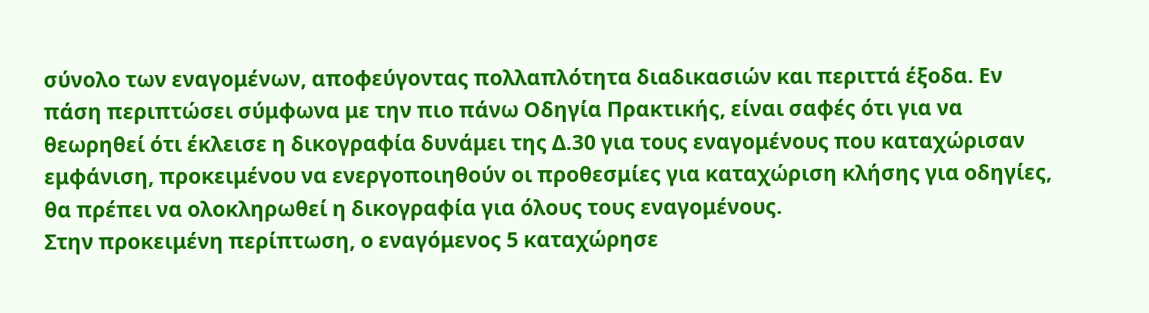σύνολο των εναγομένων, αποφεύγοντας πολλαπλότητα διαδικασιών και περιττά έξοδα. Εν πάση περιπτώσει σύμφωνα με την πιο πάνω Οδηγία Πρακτικής, είναι σαφές ότι για να θεωρηθεί ότι έκλεισε η δικογραφία δυνάμει της Δ.30 για τους εναγομένους που καταχώρισαν εμφάνιση, προκειμένου να ενεργοποιηθούν οι προθεσμίες για καταχώριση κλήσης για οδηγίες, θα πρέπει να ολοκληρωθεί η δικογραφία για όλους τους εναγομένους.
Στην προκειμένη περίπτωση, ο εναγόμενος 5 καταχώρησε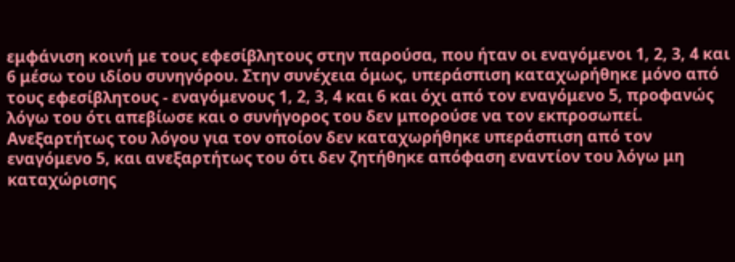εμφάνιση κοινή με τους εφεσίβλητους στην παρούσα, που ήταν οι εναγόμενοι 1, 2, 3, 4 και 6 μέσω του ιδίου συνηγόρου. Στην συνέχεια όμως, υπεράσπιση καταχωρήθηκε μόνο από τους εφεσίβλητους - εναγόμενους 1, 2, 3, 4 και 6 και όχι από τον εναγόμενο 5, προφανώς λόγω του ότι απεβίωσε και ο συνήγορος του δεν μπορούσε να τον εκπροσωπεί. Ανεξαρτήτως του λόγου για τον οποίον δεν καταχωρήθηκε υπεράσπιση από τον εναγόμενο 5, και ανεξαρτήτως του ότι δεν ζητήθηκε απόφαση εναντίον του λόγω μη καταχώρισης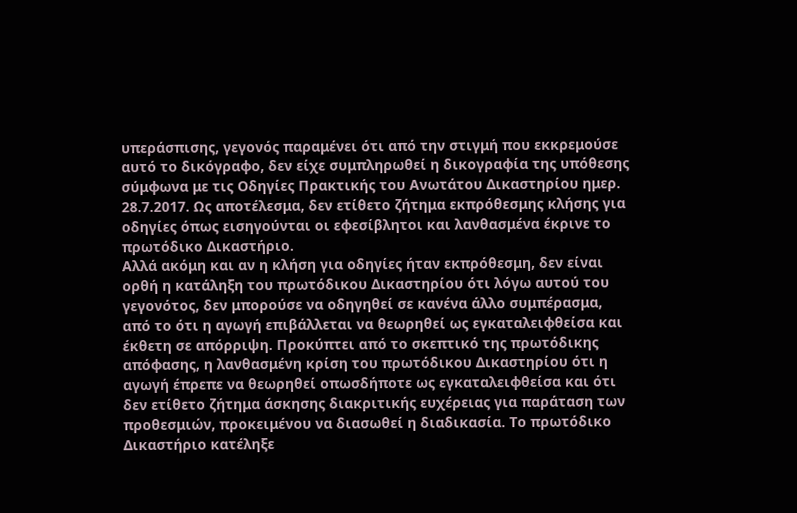υπεράσπισης, γεγονός παραμένει ότι από την στιγμή που εκκρεμούσε αυτό το δικόγραφο, δεν είχε συμπληρωθεί η δικογραφία της υπόθεσης σύμφωνα με τις Οδηγίες Πρακτικής του Ανωτάτου Δικαστηρίου ημερ. 28.7.2017. Ως αποτέλεσμα, δεν ετίθετο ζήτημα εκπρόθεσμης κλήσης για οδηγίες όπως εισηγούνται οι εφεσίβλητοι και λανθασμένα έκρινε το πρωτόδικο Δικαστήριο.
Αλλά ακόμη και αν η κλήση για οδηγίες ήταν εκπρόθεσμη, δεν είναι ορθή η κατάληξη του πρωτόδικου Δικαστηρίου ότι λόγω αυτού του γεγονότος, δεν μπορούσε να οδηγηθεί σε κανένα άλλο συμπέρασμα, από το ότι η αγωγή επιβάλλεται να θεωρηθεί ως εγκαταλειφθείσα και έκθετη σε απόρριψη. Προκύπτει από το σκεπτικό της πρωτόδικης απόφασης, η λανθασμένη κρίση του πρωτόδικου Δικαστηρίου ότι η αγωγή έπρεπε να θεωρηθεί οπωσδήποτε ως εγκαταλειφθείσα και ότι δεν ετίθετο ζήτημα άσκησης διακριτικής ευχέρειας για παράταση των προθεσμιών, προκειμένου να διασωθεί η διαδικασία. Το πρωτόδικο Δικαστήριο κατέληξε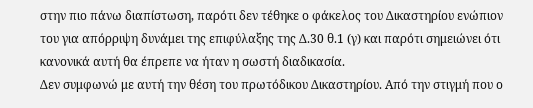στην πιο πάνω διαπίστωση, παρότι δεν τέθηκε ο φάκελος του Δικαστηρίου ενώπιον του για απόρριψη δυνάμει της επιφύλαξης της Δ.30 θ.1 (γ) και παρότι σημειώνει ότι κανονικά αυτή θα έπρεπε να ήταν η σωστή διαδικασία.
Δεν συμφωνώ με αυτή την θέση του πρωτόδικου Δικαστηρίου. Από την στιγμή που ο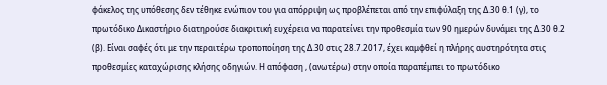φάκελος της υπόθεσης δεν τέθηκε ενώπιον του για απόρριψη ως προβλέπεται από την επιφύλαξη της Δ.30 θ.1 (γ), το πρωτόδικο Δικαστήριο διατηρούσε διακριτική ευχέρεια να παρατείνει την προθεσμία των 90 ημερών δυνάμει της Δ.30 θ.2 (β). Είναι σαφές ότι με την περαιτέρω τροποποίηση της Δ.30 στις 28.7.2017, έχει καμφθεί η πλήρης αυστηρότητα στις προθεσμίες καταχώρισης κλήσης οδηγιών. Η απόφαση , (ανωτέρω) στην οποία παραπέμπει το πρωτόδικο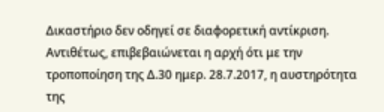Δικαστήριο δεν οδηγεί σε διαφορετική αντίκριση. Αντιθέτως, επιβεβαιώνεται η αρχή ότι με την τροποποίηση της Δ.30 ημερ. 28.7.2017, η αυστηρότητα της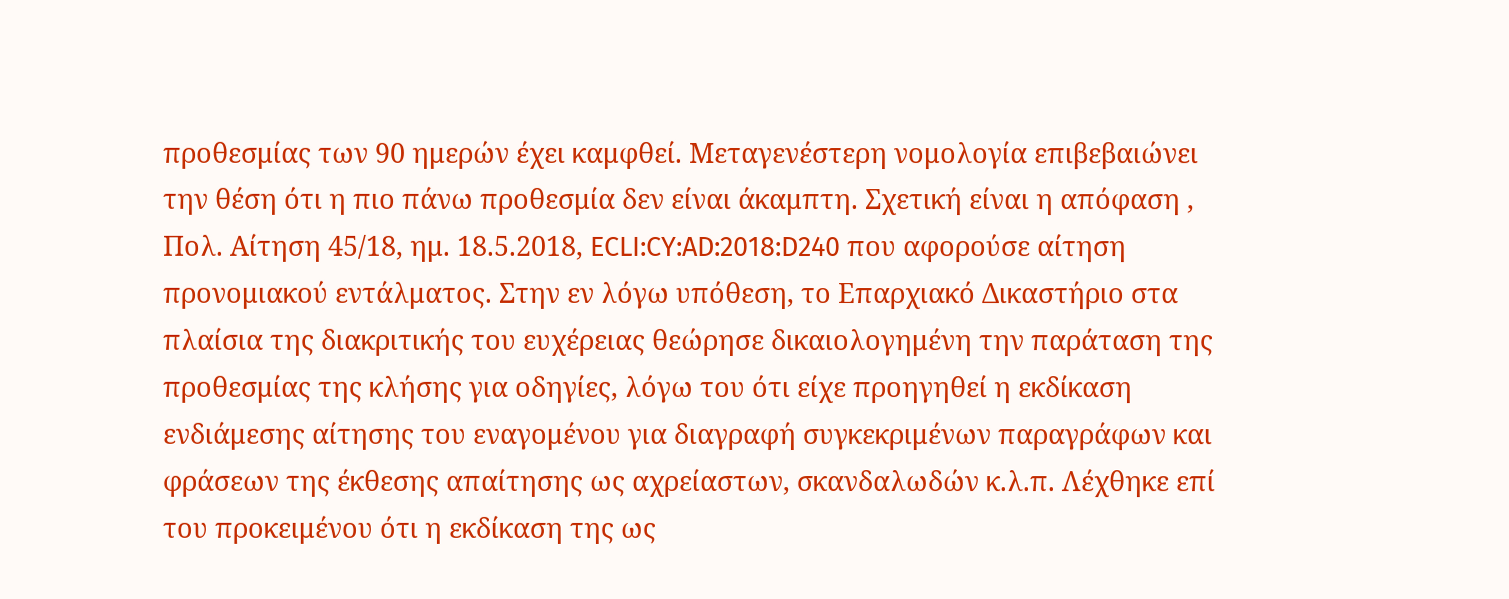προθεσμίας των 90 ημερών έχει καμφθεί. Μεταγενέστερη νομολογία επιβεβαιώνει την θέση ότι η πιο πάνω προθεσμία δεν είναι άκαμπτη. Σχετική είναι η απόφαση , Πολ. Αίτηση 45/18, ημ. 18.5.2018, ECLI:CY:AD:2018:D240 που αφορούσε αίτηση προνομιακού εντάλματος. Στην εν λόγω υπόθεση, το Επαρχιακό Δικαστήριο στα πλαίσια της διακριτικής του ευχέρειας θεώρησε δικαιολογημένη την παράταση της προθεσμίας της κλήσης για οδηγίες, λόγω του ότι είχε προηγηθεί η εκδίκαση ενδιάμεσης αίτησης του εναγομένου για διαγραφή συγκεκριμένων παραγράφων και φράσεων της έκθεσης απαίτησης ως αχρείαστων, σκανδαλωδών κ.λ.π. Λέχθηκε επί του προκειμένου ότι η εκδίκαση της ως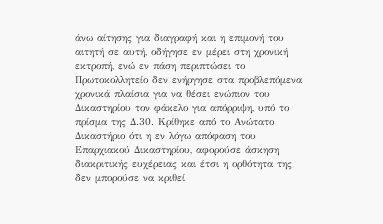άνω αίτησης για διαγραφή και η επιμονή του αιτητή σε αυτή, οδήγησε εν μέρει στη χρονική εκτροπή, ενώ εν πάση περιπτώσει το Πρωτοκολλητείο δεν ενήργησε στα προβλεπόμενα χρονικά πλαίσια για να θέσει ενώπιον του Δικαστηρίου τον φάκελο για απόρριψη, υπό το πρίσμα της Δ.30. Κρίθηκε από το Ανώτατο Δικαστήριο ότι η εν λόγω απόφαση του Επαρχιακού Δικαστηρίου, αφορούσε άσκηση διακριτικής ευχέρειας και έτσι η ορθότητα της δεν μπορούσε να κριθεί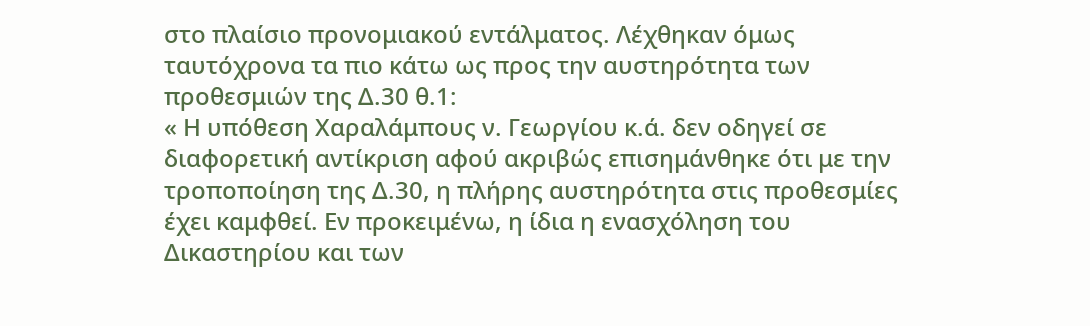στο πλαίσιο προνομιακού εντάλματος. Λέχθηκαν όμως ταυτόχρονα τα πιο κάτω ως προς την αυστηρότητα των προθεσμιών της Δ.30 θ.1:
« Η υπόθεση Χαραλάμπους ν. Γεωργίου κ.ά. δεν οδηγεί σε διαφορετική αντίκριση αφού ακριβώς επισημάνθηκε ότι με την τροποποίηση της Δ.30, η πλήρης αυστηρότητα στις προθεσμίες έχει καμφθεί. Εν προκειμένω, η ίδια η ενασχόληση του Δικαστηρίου και των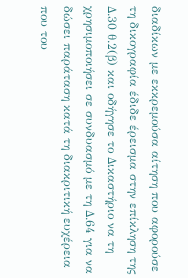διαδίκων με εκκρεμούσα αίτηση που αφορούσε τη δικογραφία έδιδε έρεισμα στην επίκληση της Δ.30 θ.2(β) και οδήγησε το Δικαστήριο να τη χρησιμοποιήσει σε συνδυασμό με τη Δ.64 για να δώσει παράταση κατά τη διακριτική ευχέρεια που του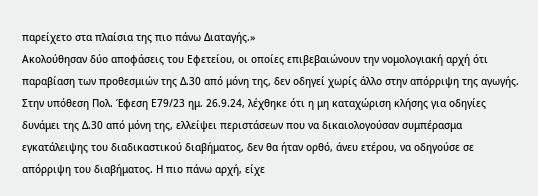παρείχετο στα πλαίσια της πιο πάνω Διαταγής.»
Ακολούθησαν δύο αποφάσεις του Εφετείου, οι οποίες επιβεβαιώνουν την νομολογιακή αρχή ότι παραβίαση των προθεσμιών της Δ.30 από μόνη της, δεν οδηγεί χωρίς άλλο στην απόρριψη της αγωγής. Στην υπόθεση Πολ. Έφεση Ε79/23 ημ. 26.9.24, λέχθηκε ότι η μη καταχώριση κλήσης για οδηγίες δυνάμει της Δ.30 από μόνη της, ελλείψει περιστάσεων που να δικαιολογούσαν συμπέρασμα εγκατάλειψης του διαδικαστικού διαβήματος, δεν θα ήταν ορθό, άνευ ετέρου, να οδηγούσε σε απόρριψη του διαβήματος. Η πιο πάνω αρχή, είχε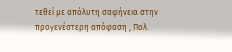τεθεί με απόλυτη σαφήνεια στην προγενέστερη απόφαση , Πολ.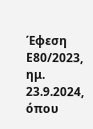Έφεση Ε80/2023, ημ. 23.9.2024, όπου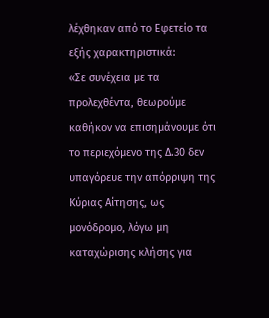λέχθηκαν από το Εφετείο τα εξής χαρακτηριστικά:
«Σε συνέχεια με τα προλεχθέντα, θεωρούμε καθήκον να επισημάνουμε ότι το περιεχόμενο της Δ.30 δεν υπαγόρευε την απόρριψη της Κύριας Αίτησης, ως μονόδρομο, λόγω μη καταχώρισης κλήσης για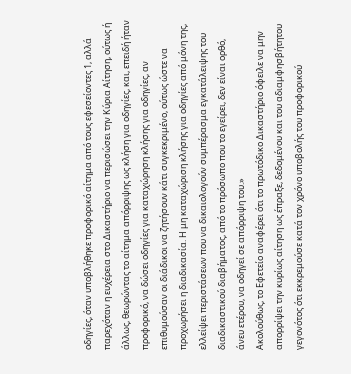οδηγίες, όταν υποβλήθηκε προφορικό αίτημα από τους εφεσείοντες 1, αλλά παρεχόταν η ευχέρεια στο Δικαστήριο να περισώσει την Κύρια Αίτηση, ούτως ή άλλως, θεωρώντας το αίτημα απόρριψης ως κλήση για οδηγίες, και, επειδή ήταν προφορικό, να δώσει οδηγίες για καταχώρηση κλήσης για οδηγίες, αν επιθυμούσαν οι διάδικοι να ζητήσουν κάτι συγκεκριμένο, ούτως ώστε να προχωρήσει η διαδικασία. Η μη καταχώριση κλήσης για οδηγίες από μόνη της, ελλείψει περιστάσεων που να δικαιολογούν συμπέρασμα εγκατάλειψης του διαδικαστικού διαβήματος, από το πρόσωπο που το εγείρει, δεν είναι ορθό, άνευ ετέρου, να οδηγεί σε απόρριψη του.»
Ακολούθως, το Εφετείο αναφέρει ότι το πρωτόδικο Δικαστήριο όφειλε να μην απορρίψει την κυρίως αίτηση ως έπραξε, δεδομένου και του αδιαμφησβήτητου γεγονότος ότι εκκρεμούσε κατά τον χρόνο υποβολής του προφορικού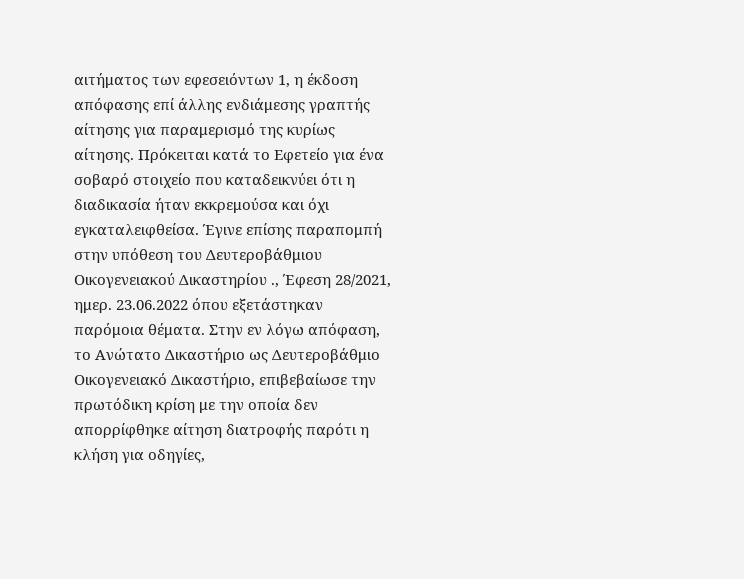αιτήματος των εφεσειόντων 1, η έκδοση απόφασης επί άλλης ενδιάμεσης γραπτής αίτησης για παραμερισμό της κυρίως αίτησης. Πρόκειται κατά το Εφετείο για ένα σοβαρό στοιχείο που καταδεικνύει ότι η διαδικασία ήταν εκκρεμούσα και όχι εγκαταλειφθείσα. Έγινε επίσης παραπομπή στην υπόθεση του Δευτεροβάθμιου Οικογενειακού Δικαστηρίου ., Έφεση 28/2021, ημερ. 23.06.2022 όπου εξετάστηκαν παρόμοια θέματα. Στην εν λόγω απόφαση, το Ανώτατο Δικαστήριο ως Δευτεροβάθμιο Οικογενειακό Δικαστήριο, επιβεβαίωσε την πρωτόδικη κρίση με την οποία δεν απορρίφθηκε αίτηση διατροφής παρότι η κλήση για οδηγίες,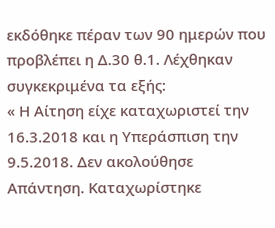εκδόθηκε πέραν των 90 ημερών που προβλέπει η Δ.30 θ.1. Λέχθηκαν συγκεκριμένα τα εξής:
« Η Αίτηση είχε καταχωριστεί την 16.3.2018 και η Υπεράσπιση την 9.5.2018. Δεν ακολούθησε Απάντηση. Καταχωρίστηκε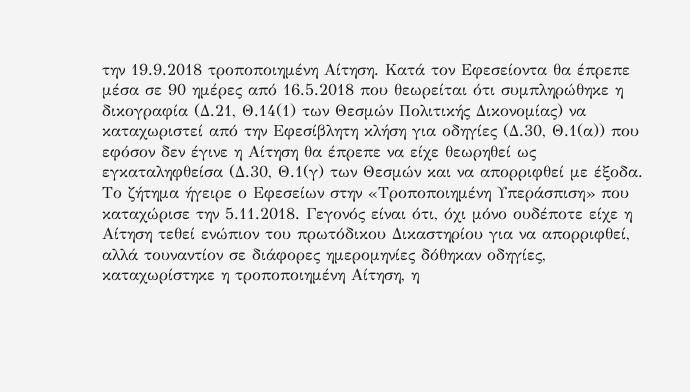την 19.9.2018 τροποποιημένη Αίτηση. Κατά τον Εφεσείοντα θα έπρεπε μέσα σε 90 ημέρες από 16.5.2018 που θεωρείται ότι συμπληρώθηκε η δικογραφία (Δ.21, Θ.14(1) των Θεσμών Πολιτικής Δικονομίας) να καταχωριστεί από την Εφεσίβλητη κλήση για οδηγίες (Δ.30, Θ.1(α)) που εφόσον δεν έγινε η Αίτηση θα έπρεπε να είχε θεωρηθεί ως εγκαταληφθείσα (Δ.30, Θ.1(γ) των Θεσμών και να απορριφθεί με έξοδα. Το ζήτημα ήγειρε ο Εφεσείων στην «Τροποποιημένη Υπεράσπιση» που καταχώρισε την 5.11.2018. Γεγονός είναι ότι, όχι μόνο ουδέποτε είχε η Αίτηση τεθεί ενώπιον του πρωτόδικου Δικαστηρίου για να απορριφθεί, αλλά τουναντίον σε διάφορες ημερομηνίες δόθηκαν οδηγίες, καταχωρίστηκε η τροποποιημένη Αίτηση, η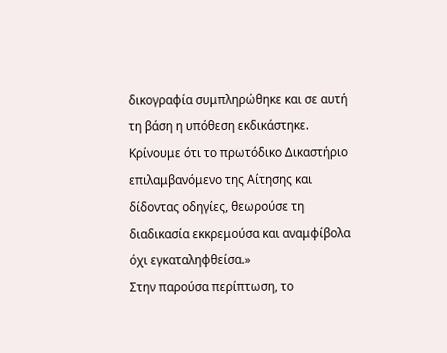δικογραφία συμπληρώθηκε και σε αυτή τη βάση η υπόθεση εκδικάστηκε. Κρίνουμε ότι το πρωτόδικο Δικαστήριο επιλαμβανόμενο της Αίτησης και δίδοντας οδηγίες, θεωρούσε τη διαδικασία εκκρεμούσα και αναμφίβολα όχι εγκαταληφθείσα.»
Στην παρούσα περίπτωση, το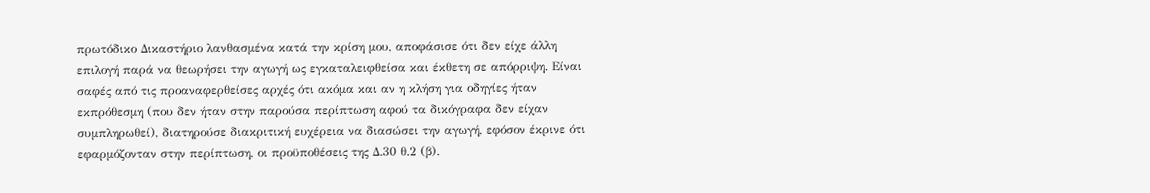πρωτόδικο Δικαστήριο λανθασμένα κατά την κρίση μου, αποφάσισε ότι δεν είχε άλλη επιλογή παρά να θεωρήσει την αγωγή ως εγκαταλειφθείσα και έκθετη σε απόρριψη. Είναι σαφές από τις προαναφερθείσες αρχές ότι ακόμα και αν η κλήση για οδηγίες ήταν εκπρόθεσμη (που δεν ήταν στην παρούσα περίπτωση αφού τα δικόγραφα δεν είχαν συμπληρωθεί), διατηρούσε διακριτική ευχέρεια να διασώσει την αγωγή, εφόσον έκρινε ότι εφαρμόζονταν στην περίπτωση, οι προϋποθέσεις της Δ.30 θ.2 (β).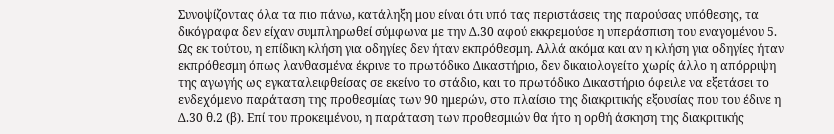Συνοψίζοντας όλα τα πιο πάνω, κατάληξη μου είναι ότι υπό τας περιστάσεις της παρούσας υπόθεσης, τα δικόγραφα δεν είχαν συμπληρωθεί σύμφωνα με την Δ.30 αφού εκκρεμούσε η υπεράσπιση του εναγομένου 5. Ως εκ τούτου, η επίδικη κλήση για οδηγίες δεν ήταν εκπρόθεσμη. Αλλά ακόμα και αν η κλήση για οδηγίες ήταν εκπρόθεσμη όπως λανθασμένα έκρινε το πρωτόδικο Δικαστήριο, δεν δικαιολογείτο χωρίς άλλο η απόρριψη της αγωγής ως εγκαταλειφθείσας σε εκείνο το στάδιο, και το πρωτόδικο Δικαστήριο όφειλε να εξετάσει το ενδεχόμενο παράταση της προθεσμίας των 90 ημερών, στο πλαίσιο της διακριτικής εξουσίας που του έδινε η Δ.30 θ.2 (β). Επί του προκειμένου, η παράταση των προθεσμιών θα ήτο η ορθή άσκηση της διακριτικής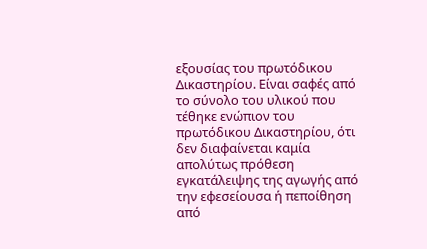εξουσίας του πρωτόδικου Δικαστηρίου. Είναι σαφές από το σύνολο του υλικού που τέθηκε ενώπιον του πρωτόδικου Δικαστηρίου, ότι δεν διαφαίνεται καμία απολύτως πρόθεση εγκατάλειψης της αγωγής από την εφεσείουσα ή πεποίθηση από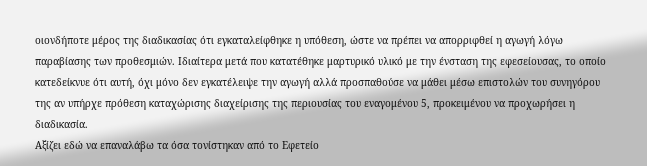οιονδήποτε μέρος της διαδικασίας ότι εγκαταλείφθηκε η υπόθεση, ώστε να πρέπει να απορριφθεί η αγωγή λόγω παραβίασης των προθεσμιών. Ιδιαίτερα μετά που κατατέθηκε μαρτυρικό υλικό με την ένσταση της εφεσείουσας, το οποίο κατεδείκνυε ότι αυτή, όχι μόνο δεν εγκατέλειψε την αγωγή αλλά προσπαθούσε να μάθει μέσω επιστολών του συνηγόρου της αν υπήρχε πρόθεση καταχώρισης διαχείρισης της περιουσίας του εναγομένου 5, προκειμένου να προχωρήσει η διαδικασία.
Αξίζει εδώ να επαναλάβω τα όσα τονίστηκαν από το Εφετείο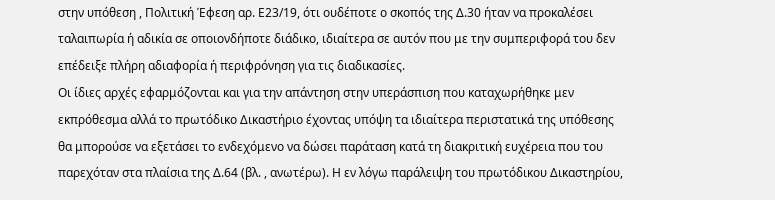στην υπόθεση , Πολιτική Έφεση αρ. Ε23/19, ότι ουδέποτε ο σκοπός της Δ.30 ήταν να προκαλέσει ταλαιπωρία ή αδικία σε οποιονδήποτε διάδικο, ιδιαίτερα σε αυτόν που με την συμπεριφορά του δεν επέδειξε πλήρη αδιαφορία ή περιφρόνηση για τις διαδικασίες.
Οι ίδιες αρχές εφαρμόζονται και για την απάντηση στην υπεράσπιση που καταχωρήθηκε μεν εκπρόθεσμα αλλά το πρωτόδικο Δικαστήριο έχοντας υπόψη τα ιδιαίτερα περιστατικά της υπόθεσης θα μπορούσε να εξετάσει το ενδεχόμενο να δώσει παράταση κατά τη διακριτική ευχέρεια που του παρεχόταν στα πλαίσια της Δ.64 (βλ. , ανωτέρω). Η εν λόγω παράλειψη του πρωτόδικου Δικαστηρίου,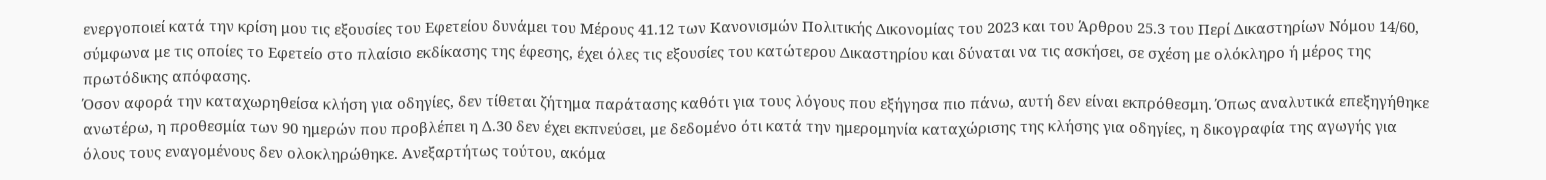ενεργοποιεί κατά την κρίση μου τις εξουσίες του Εφετείου δυνάμει του Μέρους 41.12 των Κανονισμών Πολιτικής Δικονομίας του 2023 και του Άρθρου 25.3 του Περί Δικαστηρίων Νόμου 14/60, σύμφωνα με τις οποίες το Εφετείο στο πλαίσιο εκδίκασης της έφεσης, έχει όλες τις εξουσίες του κατώτερου Δικαστηρίου και δύναται να τις ασκήσει, σε σχέση με ολόκληρο ή μέρος της πρωτόδικης απόφασης.
Όσον αφορά την καταχωρηθείσα κλήση για οδηγίες, δεν τίθεται ζήτημα παράτασης καθότι για τους λόγους που εξήγησα πιο πάνω, αυτή δεν είναι εκπρόθεσμη. Όπως αναλυτικά επεξηγήθηκε ανωτέρω, η προθεσμία των 90 ημερών που προβλέπει η Δ.30 δεν έχει εκπνεύσει, με δεδομένο ότι κατά την ημερομηνία καταχώρισης της κλήσης για οδηγίες, η δικογραφία της αγωγής για όλους τους εναγομένους δεν ολοκληρώθηκε. Ανεξαρτήτως τούτου, ακόμα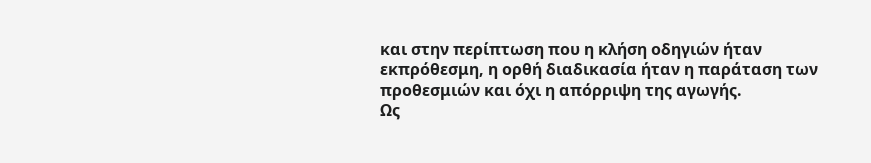και στην περίπτωση που η κλήση οδηγιών ήταν εκπρόθεσμη, η ορθή διαδικασία ήταν η παράταση των προθεσμιών και όχι η απόρριψη της αγωγής.
Ως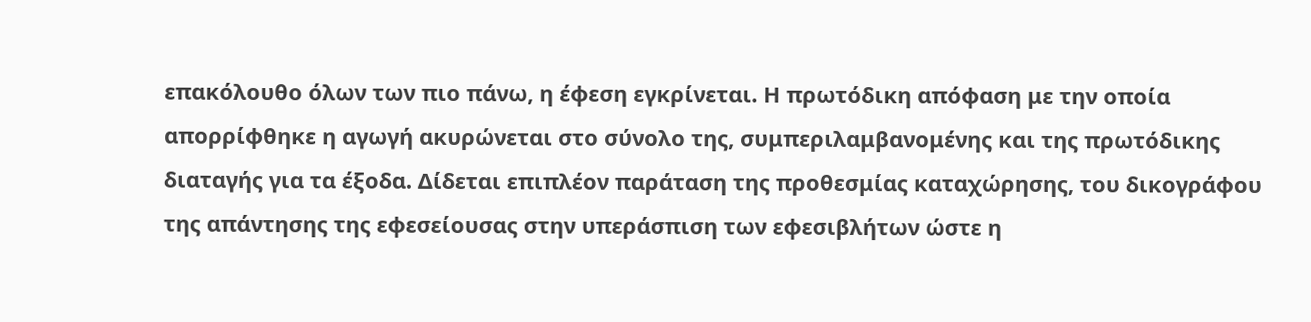επακόλουθο όλων των πιο πάνω, η έφεση εγκρίνεται. Η πρωτόδικη απόφαση με την οποία απορρίφθηκε η αγωγή ακυρώνεται στο σύνολο της, συμπεριλαμβανομένης και της πρωτόδικης διαταγής για τα έξοδα. Δίδεται επιπλέον παράταση της προθεσμίας καταχώρησης, του δικογράφου της απάντησης της εφεσείουσας στην υπεράσπιση των εφεσιβλήτων ώστε η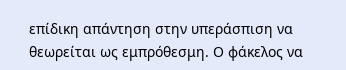επίδικη απάντηση στην υπεράσπιση να θεωρείται ως εμπρόθεσμη. Ο φάκελος να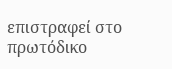επιστραφεί στο πρωτόδικο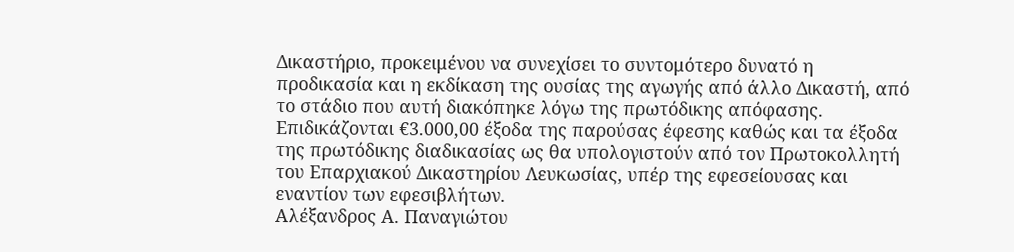Δικαστήριο, προκειμένου να συνεχίσει το συντομότερο δυνατό η προδικασία και η εκδίκαση της ουσίας της αγωγής από άλλο Δικαστή, από το στάδιο που αυτή διακόπηκε λόγω της πρωτόδικης απόφασης.
Επιδικάζονται €3.000,00 έξοδα της παρούσας έφεσης καθώς και τα έξοδα της πρωτόδικης διαδικασίας ως θα υπολογιστούν από τον Πρωτοκολλητή του Επαρχιακού Δικαστηρίου Λευκωσίας, υπέρ της εφεσείουσας και εναντίον των εφεσιβλήτων.
Αλέξανδρος Α. Παναγιώτου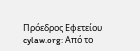Πρόεδρος Εφετείου
cylaw.org: Από το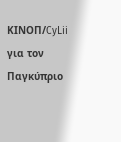ΚΙΝOΠ/CyLii για τον Παγκύπριο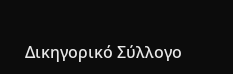Δικηγορικό Σύλλογο